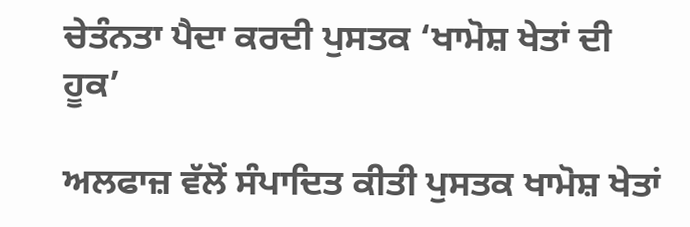ਚੇਤੰਨਤਾ ਪੈਦਾ ਕਰਦੀ ਪੁਸਤਕ ‘ਖਾਮੋਸ਼ ਖੇਤਾਂ ਦੀ ਹੂਕ’

ਅਲਫਾਜ਼ ਵੱਲੋਂ ਸੰਪਾਦਿਤ ਕੀਤੀ ਪੁਸਤਕ ਖਾਮੋਸ਼ ਖੇਤਾਂ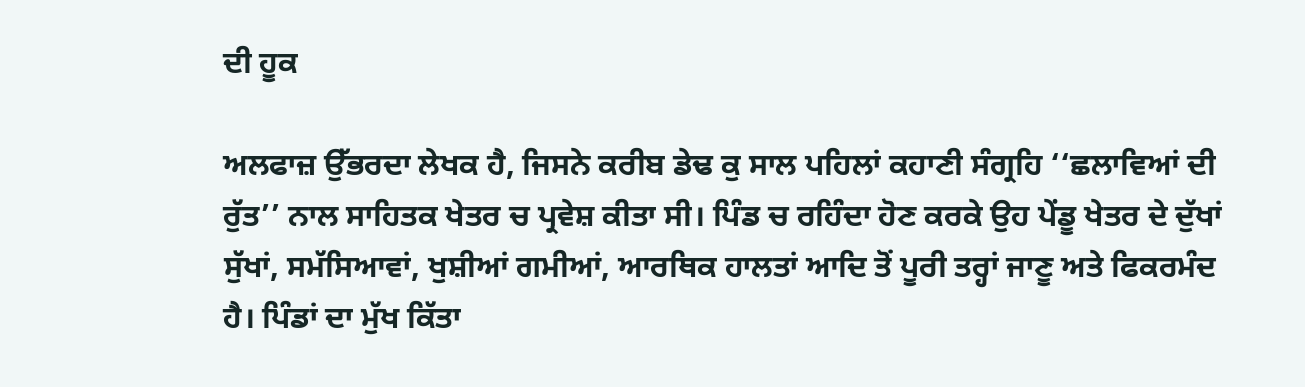ਦੀ ਹੂਕ

ਅਲਫਾਜ਼ ਉੱਭਰਦਾ ਲੇਖਕ ਹੈ, ਜਿਸਨੇ ਕਰੀਬ ਡੇਢ ਕੁ ਸਾਲ ਪਹਿਲਾਂ ਕਹਾਣੀ ਸੰਗ੍ਰਹਿ ‘‘ਛਲਾਵਿਆਂ ਦੀ ਰੁੱਤ’’ ਨਾਲ ਸਾਹਿਤਕ ਖੇਤਰ ਚ ਪ੍ਰਵੇਸ਼ ਕੀਤਾ ਸੀ। ਪਿੰਡ ਚ ਰਹਿੰਦਾ ਹੋਣ ਕਰਕੇ ਉਹ ਪੇਂਡੂ ਖੇਤਰ ਦੇ ਦੁੱਖਾਂ ਸੁੱਖਾਂ, ਸਮੱਸਿਆਵਾਂ, ਖੁਸ਼ੀਆਂ ਗਮੀਆਂ, ਆਰਥਿਕ ਹਾਲਤਾਂ ਆਦਿ ਤੋਂ ਪੂਰੀ ਤਰ੍ਹਾਂ ਜਾਣੂ ਅਤੇ ਫਿਕਰਮੰਦ ਹੈ। ਪਿੰਡਾਂ ਦਾ ਮੁੱਖ ਕਿੱਤਾ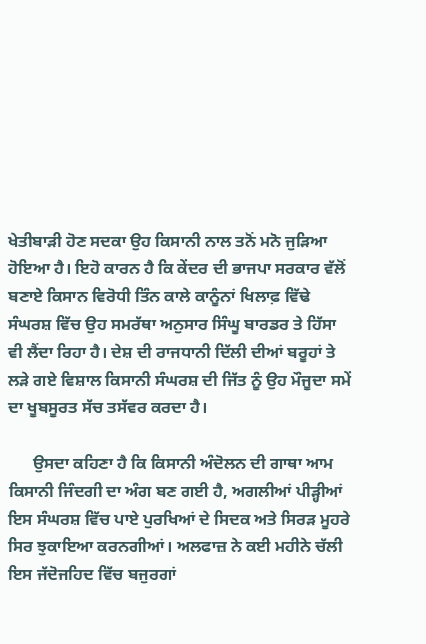ਖੇਤੀਬਾੜੀ ਹੋਣ ਸਦਕਾ ਉਹ ਕਿਸਾਨੀ ਨਾਲ ਤਨੋਂ ਮਨੋ ਜੁੜਿਆ ਹੋਇਆ ਹੈ। ਇਹੋ ਕਾਰਨ ਹੈ ਕਿ ਕੇਂਦਰ ਦੀ ਭਾਜਪਾ ਸਰਕਾਰ ਵੱਲੋਂ ਬਣਾਏ ਕਿਸਾਨ ਵਿਰੋਧੀ ਤਿੰਨ ਕਾਲੇ ਕਾਨੂੰਨਾਂ ਖਿਲਾਫ਼ ਵਿੱਢੇ ਸੰਘਰਸ਼ ਵਿੱਚ ਉਹ ਸਮਰੱਥਾ ਅਨੁਸਾਰ ਸਿੰਘੂ ਬਾਰਡਰ ਤੇ ਹਿੱਸਾ ਵੀ ਲੈਂਦਾ ਰਿਹਾ ਹੈ। ਦੇਸ਼ ਦੀ ਰਾਜਧਾਨੀ ਦਿੱਲੀ ਦੀਆਂ ਬਰੂਹਾਂ ਤੇ ਲੜੇ ਗਏ ਵਿਸ਼ਾਲ ਕਿਸਾਨੀ ਸੰਘਰਸ਼ ਦੀ ਜਿੱਤ ਨੂੰ ਉਹ ਮੌਜੂਦਾ ਸਮੇਂ ਦਾ ਖੂਬਸੂਰਤ ਸੱਚ ਤਸੱਵਰ ਕਰਦਾ ਹੈ।

      ਉਸਦਾ ਕਹਿਣਾ ਹੈ ਕਿ ਕਿਸਾਨੀ ਅੰਦੋਲਨ ਦੀ ਗਾਥਾ ਆਮ ਕਿਸਾਨੀ ਜਿੰਦਗੀ ਦਾ ਅੰਗ ਬਣ ਗਈ ਹੈ, ਅਗਲੀਆਂ ਪੀੜ੍ਹੀਆਂ ਇਸ ਸੰਘਰਸ਼ ਵਿੱਚ ਪਾਏ ਪੁਰਖਿਆਂ ਦੇ ਸਿਦਕ ਅਤੇ ਸਿਰੜ ਮੂਹਰੇ ਸਿਰ ਝੁਕਾਇਆ ਕਰਨਗੀਆਂ। ਅਲਫਾਜ਼ ਨੇ ਕਈ ਮਹੀਨੇ ਚੱਲੀ ਇਸ ਜੱਦੋਜਹਿਦ ਵਿੱਚ ਬਜੁਰਗਾਂ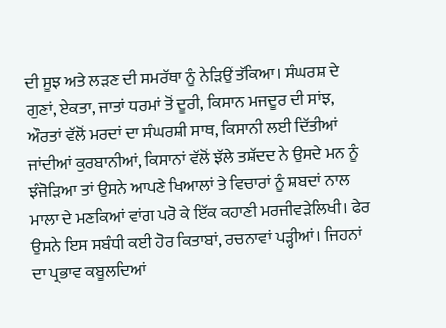ਦੀ ਸੂਝ ਅਤੇ ਲੜਣ ਦੀ ਸਮਰੱਥਾ ਨੂੰ ਨੇੜਿਉਂ ਤੱਕਿਆ। ਸੰਘਰਸ਼ ਦੇ ਗੁਣਾਂ, ਏਕਤਾ, ਜਾਤਾਂ ਧਰਮਾਂ ਤੋਂ ਦੂਰੀ, ਕਿਸਾਨ ਮਜਦੂਰ ਦੀ ਸਾਂਝ, ਔਰਤਾਂ ਵੱਲੋਂ ਮਰਦਾਂ ਦਾ ਸੰਘਰਸ਼ੀ ਸਾਥ, ਕਿਸਾਨੀ ਲਈ ਦਿੱਤੀਆਂ ਜਾਂਦੀਆਂ ਕੁਰਬਾਨੀਆਂ, ਕਿਸਾਨਾਂ ਵੱਲੋਂ ਝੱਲੇ ਤਸ਼ੱਦਦ ਨੇ ਉਸਦੇ ਮਨ ਨੂੰ ਝੰਜੋੜਿਆ ਤਾਂ ਉਸਨੇ ਆਪਣੇ ਖਿਆਲਾਂ ਤੇ ਵਿਚਾਰਾਂ ਨੂੰ ਸ਼ਬਦਾਂ ਨਾਲ ਮਾਲਾ ਦੇ ਮਣਕਿਆਂ ਵਾਂਗ ਪਰੋ ਕੇ ਇੱਕ ਕਹਾਣੀ ਮਰਜੀਵੜੇਲਿਖੀ। ਫੇਰ ਉਸਨੇ ਇਸ ਸਬੰਧੀ ਕਈ ਹੋਰ ਕਿਤਾਬਾਂ, ਰਚਨਾਵਾਂ ਪੜ੍ਹੀਆਂ। ਜਿਹਨਾਂ ਦਾ ਪ੍ਰਭਾਵ ਕਬੂਲਦਿਆਂ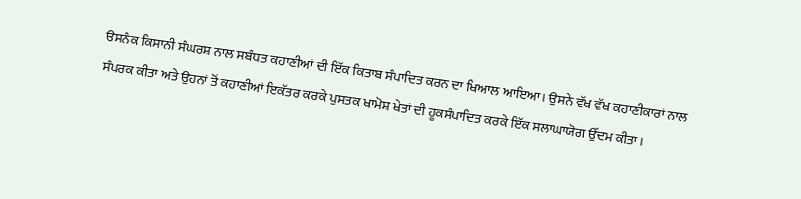ੳਸਨੰਕ ਕਿਸਾਨੀ ਸੰਘਰਸ਼ ਨਾਲ ਸਬੰਧਤ ਕਹਾਣੀਆਂ ਦੀ ਇੱਕ ਕਿਤਾਬ ਸੰਪਾਦਿਤ ਕਰਨ ਦਾ ਖਿਆਲ ਆਇਆ। ਉਸਨੇ ਵੱਖ ਵੱਖ ਕਹਾਣੀਕਾਰਾਂ ਨਾਲ ਸੰਪਰਕ ਕੀਤਾ ਅਤੇ ਉਹਨਾਂ ਤੋਂ ਕਹਾਣੀਆਂ ਇਕੱਤਰ ਕਰਕੇ ਪੁਸਤਕ ਖਾਮੋਸ਼ ਖੇਤਾਂ ਦੀ ਹੂਕਸੰਪਾਦਿਤ ਕਰਕੇ ਇੱਕ ਸਲਾਘਾਯੋਗ ਉੱਦਮ ਕੀਤਾ।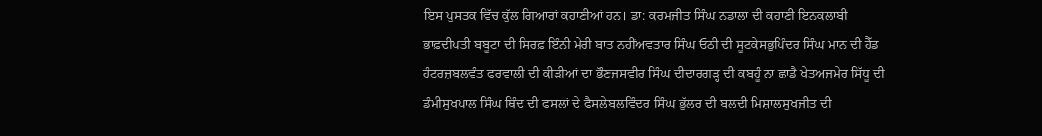ਇਸ ਪੁਸਤਕ ਵਿੱਚ ਕੁੱਲ ਗਿਆਰਾਂ ਕਹਾਣੀਆਂ ਹਨ। ਡਾ: ਕਰਮਜੀਤ ਸਿੰਘ ਨਡਾਲਾ ਦੀ ਕਹਾਣੀ ਇਨਕਲਾਬੀ ਭਾਫ਼ਦੀਪਤੀ ਬਬੂਟਾ ਦੀ ਸਿਰਫ਼ ਇੰਨੀ ਮੇਰੀ ਬਾਤ ਨਹੀਂਅਵਤਾਰ ਸਿੰਘ ਓਠੀ ਦੀ ਸੂਟਕੇਸਭੁਪਿੰਦਰ ਸਿੰਘ ਮਾਨ ਦੀ ਹੈੱਡ ਹੰਟਰਜ਼ਬਲਵੰਤ ਫਰਵਾਲੀ ਦੀ ਕੀੜੀਆਂ ਦਾ ਭੌਣਜਸਵੀਰ ਸਿੰਘ ਦੀਦਾਰਗੜ੍ਹ ਦੀ ਕਬਹੂੰ ਨਾ ਛਾਡੈ ਖੇਤਅਜਮੇਰ ਸਿੱਧੂ ਦੀ ਡੰਮੀਸੁਖਪਾਲ ਸਿੰਘ ਥਿੰਦ ਦੀ ਫਸਲਾਂ ਦੇ ਫੈਸਲੇਬਲਵਿੰਦਰ ਸਿੰਘ ਭੁੱਲਰ ਦੀ ਬਲਦੀ ਮਿਸ਼ਾਲਸੁਖਜੀਤ ਦੀ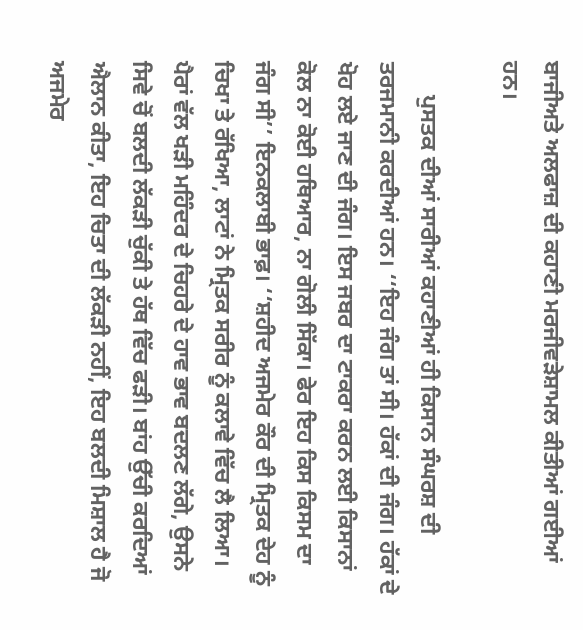ਬਾਜੀਅਤੇ ਅਲਫਾਜ਼ ਦੀ ਕਹਾਣੀ ਮਰਜੀਵੜੇਸ਼ਾਮਲ ਕੀਤੀਆਂ ਗਈਆਂ ਹਨ।

      ਪੁਸਤਕ ਦੀਆਂ ਸਾਰੀਆਂ ਕਹਾਣੀਆਂ ਹੀ ਕਿਸਾਨ ਸੰਘਰਸ਼ ਦੀ ਤਰਜਮਾਨੀ ਕਰਦੀਆਂ ਹਨ। ‘‘ਇਹ ਜੰਗ ਤਾਂ ਸੀ। ਹੱਕਾਂ ਦੀ ਜੰਗ। ਹੱਕਾਂ ਦੇ ਖੋਹ ਲਏ ਜਾਣ ਦੀ ਜੰਗ। ਇਸ ਜਬਰ ਦਾ ਟਾਕਰਾ ਕਰਨ ਲਈ ਕਿਸਾਨਾਂ ਕੋਲ ਨਾ ਕੋਈ ਹਥਿਆਰ, ਨਾ ਗੋਲੀ ਸਿੱਕਾ। ਫੇਰ ਇਹ ਕਿਸ ਕਿਸਮ ਦਾ ਜੰਗ ਸੀ’’ ਇਨਕਲਾਬੀ ਭਾਫ਼। ‘‘ਸ਼ਹੀਦ ਅਜਮੇਰ ਕੌਰ ਦੀ ਮ੍ਰਿਤਕ ਦੇਹ ਨੂੰ ਚਿਖਾ ਤੇ ਰੱਖਿਆ, ਲਾਟਾਂ ਨੇ ਮ੍ਰਿਤਕ ਸਰੀਰ ਨੂੰ ਕਲਾਵੇ ਵਿੱਚ ਲੈ ਲਿਆ। ਪੈਰਾਂ ਵੱਲ ਖੜੀ ਮਹਿੰਦਰ ਦੇ ਚਿਹਰੇ ਦੇ ਹਾਵ ਭਾਵ ਬਦਲਣ ਲੱਗੇ, ਉਸਨੇ ਸਿਵੇ ਚੋਂ ਬਲਦੀ ਲੱਕੜੀ ਚੁੱਕੀ ਤੇ ਹੱਥ ਵਿੱਚ ਫੜੀ। ਬਾਂਹ ਉੱਚੀ ਕਰਦਿਆਂ ਐਲਾਨ ਕੀਤਾ, ਇਹ ਚਿਤਾ ਦੀ ਲੱਕੜੀ ਨਹੀਂ, ਇਹ ਬਲਦੀ ਮਿਸ਼ਾਲ ਹੈ ਜੋ ਅਜਮੇਰ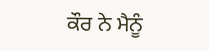ਕੌਰ ਨੇ ਮੈਨੂੰ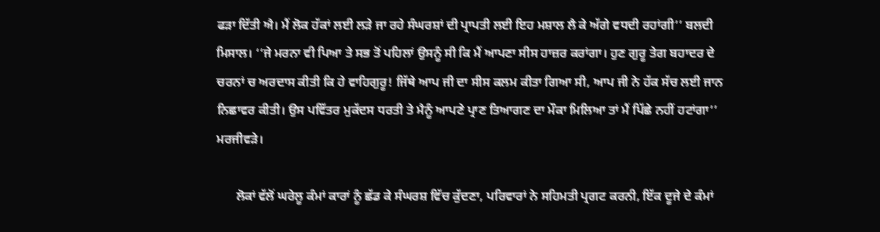ਫੜਾ ਦਿੱਤੀ ਐ। ਮੈਂ ਲੋਕ ਹੱਕਾਂ ਲਈ ਲੜੇ ਜਾ ਰਹੇ ਸੰਘਰਸ਼ਾਂ ਦੀ ਪ੍ਰਾਪਤੀ ਲਈ ਇਹ ਮਸ਼ਾਲ ਲੈ ਕੇ ਅੱਗੇ ਵਧਦੀ ਰਹਾਂਗੀ’’ ਬਲਦੀ ਮਿਸਾਲ। ‘‘ਜੇ ਮਰਨਾ ਵੀ ਪਿਆ ਤੇ ਸਭ ਤੋਂ ਪਹਿਲਾਂ ਉਸਨੂੰ ਸੀ ਕਿ ਮੈਂ ਆਪਣਾ ਸੀਸ ਹਾਜ਼ਰ ਕਰਾਂਗਾ। ਹੁਣ ਗੁਰੂ ਤੇਗ ਬਹਾਦਰ ਦੇ ਚਰਨਾਂ ਚ ਅਰਦਾਸ ਕੀਤੀ ਕਿ ਹੇ ਵਾਹਿਗੁਰੂ! ਜਿੱਥੇ ਆਪ ਜੀ ਦਾ ਸੀਸ ਕਲਮ ਕੀਤਾ ਗਿਆ ਸੀ, ਆਪ ਜੀ ਨੇ ਹੱਕ ਸੱਚ ਲਈ ਜਾਨ ਨਿਛਾਵਰ ਕੀਤੀ। ਉਸ ਪਵਿੱਤਰ ਮੁਕੱਦਸ ਧਰਤੀ ਤੇ ਮੈਨੂੰ ਆਪਣੇ ਪ੍ਰਾਣ ਤਿਆਗਣ ਦਾ ਮੌਕਾ ਮਿਲਿਆ ਤਾਂ ਮੈਂ ਪਿੱਛੇ ਨਹੀਂ ਹਟਾਂਗਾ’’ ਮਰਜੀਵੜੇ।

      ਲੋਕਾਂ ਵੱਲੋਂ ਘਰੇਲੂ ਕੰਮਾਂ ਕਾਰਾਂ ਨੂੰ ਛੱਡ ਕੇ ਸੰਘਰਸ਼ ਵਿੱਚ ਕੁੱਦਣਾ, ਪਰਿਵਾਰਾਂ ਨੇ ਸਹਿਮਤੀ ਪ੍ਰਗਟ ਕਰਨੀ, ਇੱਕ ਦੂਜੇ ਦੇ ਕੰਮਾਂ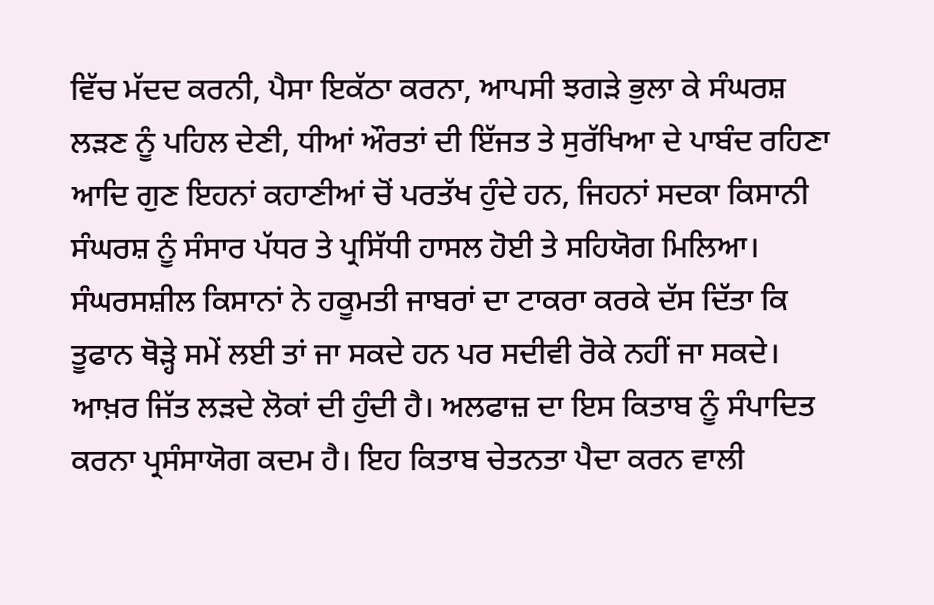ਵਿੱਚ ਮੱਦਦ ਕਰਨੀ, ਪੈਸਾ ਇਕੱਠਾ ਕਰਨਾ, ਆਪਸੀ ਝਗੜੇ ਭੁਲਾ ਕੇ ਸੰਘਰਸ਼ ਲੜਣ ਨੂੰ ਪਹਿਲ ਦੇਣੀ, ਧੀਆਂ ਔਰਤਾਂ ਦੀ ਇੱਜਤ ਤੇ ਸੁਰੱਖਿਆ ਦੇ ਪਾਬੰਦ ਰਹਿਣਾ ਆਦਿ ਗੁਣ ਇਹਨਾਂ ਕਹਾਣੀਆਂ ਚੋਂ ਪਰਤੱਖ ਹੁੰਦੇ ਹਨ, ਜਿਹਨਾਂ ਸਦਕਾ ਕਿਸਾਨੀ ਸੰਘਰਸ਼ ਨੂੰ ਸੰਸਾਰ ਪੱਧਰ ਤੇ ਪ੍ਰਸਿੱਧੀ ਹਾਸਲ ਹੋਈ ਤੇ ਸਹਿਯੋਗ ਮਿਲਿਆ। ਸੰਘਰਸਸ਼ੀਲ ਕਿਸਾਨਾਂ ਨੇ ਹਕੂਮਤੀ ਜਾਬਰਾਂ ਦਾ ਟਾਕਰਾ ਕਰਕੇ ਦੱਸ ਦਿੱਤਾ ਕਿ ਤੂਫਾਨ ਥੋੜ੍ਹੇ ਸਮੇਂ ਲਈ ਤਾਂ ਜਾ ਸਕਦੇ ਹਨ ਪਰ ਸਦੀਵੀ ਰੋਕੇ ਨਹੀਂ ਜਾ ਸਕਦੇ। ਆਖ਼ਰ ਜਿੱਤ ਲੜਦੇ ਲੋਕਾਂ ਦੀ ਹੁੰਦੀ ਹੈ। ਅਲਫਾਜ਼ ਦਾ ਇਸ ਕਿਤਾਬ ਨੂੰ ਸੰਪਾਦਿਤ ਕਰਨਾ ਪ੍ਰਸੰਸਾਯੋਗ ਕਦਮ ਹੈ। ਇਹ ਕਿਤਾਬ ਚੇਤਨਤਾ ਪੈਦਾ ਕਰਨ ਵਾਲੀ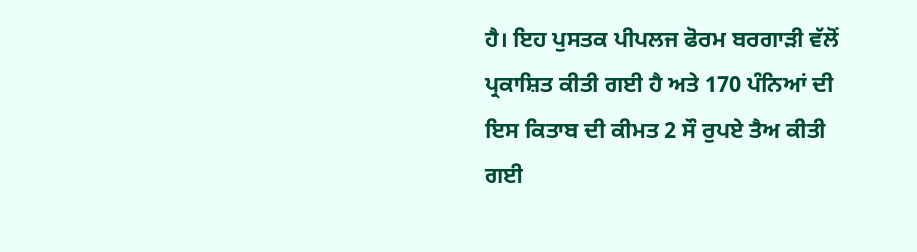ਹੈ। ਇਹ ਪੁਸਤਕ ਪੀਪਲਜ ਫੋਰਮ ਬਰਗਾੜੀ ਵੱਲੋਂ ਪ੍ਰਕਾਸ਼ਿਤ ਕੀਤੀ ਗਈ ਹੈ ਅਤੇ 170 ਪੰਨਿਆਂ ਦੀ ਇਸ ਕਿਤਾਬ ਦੀ ਕੀਮਤ 2 ਸੌ ਰੁਪਏ ਤੈਅ ਕੀਤੀ ਗਈ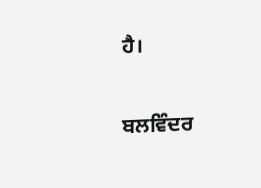ਹੈ।

ਬਲਵਿੰਦਰ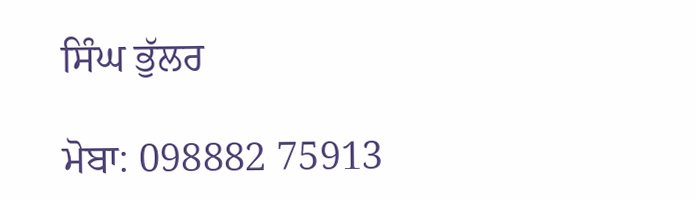ਸਿੰਘ ਭੁੱਲਰ

ਮੋਬਾ: 098882 75913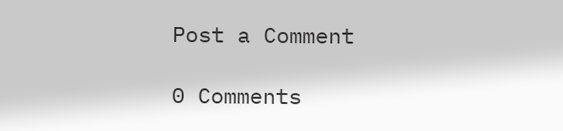Post a Comment

0 Comments